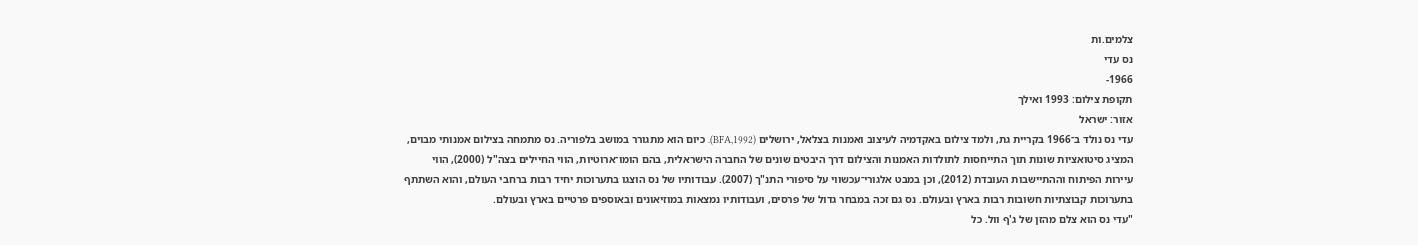צלמים.ות
נס עדי
1966-
תקופת צילום: 1993 ואילך
אזור: ישראל
עדי נס נולד ב־1966 בקריית גת, ולמד צילום באקדמיה לעיצוב ואמנות בצלאל, ירושלים (BFA,1992). כיום הוא מתגורר במושב בלפוריה. נס מתמחה בצילום אמנותי מבוים, המציג סיטואציות שונות תוך התייחסות לתולדות האמנות והצילום דרך היבטים שונים של החברה הישראלית, בהם הומו־ארוטיות, הווי החיילים בצה"ל (2000), הווי עיירות הפיתוח וההתיישבות העובדת (2012), וכן במבט אלגורי־עכשווי על סיפורי התנ"ך (2007). עבודותיו של נס הוצגו בתערוכות יחיד רבות ברחבי העולם, והוא השתתף בתערוכות קבוצתיות חשובות רבות בארץ ובעולם. נס גם זכה במבחר גדול של פרסים, ועבודותיו נמצאות במוזיאונים ובאוספים פרטיים בארץ ובעולם.
"עדי נס הוא צלם מהזן של ג'ף וול. כל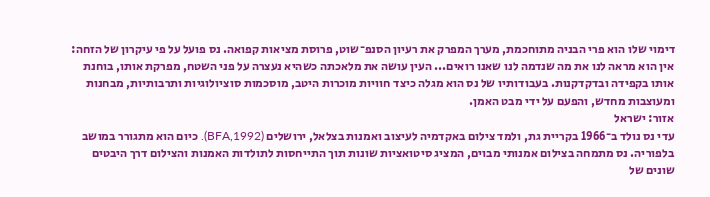דימוי שלו הוא פרי הבניה מתוחכמת, מערך המפרק את רעיון הסנפ־שוט, פרוסת מציאות קפואה. נס פועל על פי עיקרון של הזחה: אין הוא מראה לנו את מה שנדמה לנו שאנו רואים... העין עושה את מלאכתה כשהיא נעצרה על פני השטח, מפרקת אותו, בוחנת אותו בקפידה ובדקדקנות. בעבודותיו של נס הוא מגלה כיצד חוויות מוכרות היטב, מוסכמות סוציולוגיות ותרבותיות, מבחנות ומעוצבות מחדש, והפעם על ידי מבט האמן.
אזור: ישראל
עדי נס נולד ב־1966 בקריית גת, ולמד צילום באקדמיה לעיצוב ואמנות בצלאל, ירושלים (BFA,1992). כיום הוא מתגורר במושב בלפוריה. נס מתמחה בצילום אמנותי מבוים, המציג סיטואציות שונות תוך התייחסות לתולדות האמנות והצילום דרך היבטים שונים של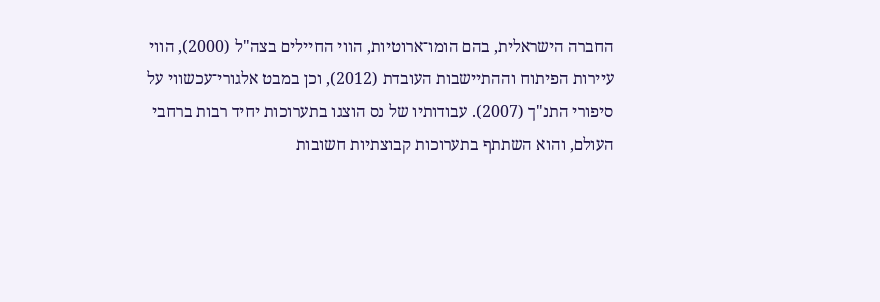החברה הישראלית, בהם הומו־ארוטיות, הווי החיילים בצה"ל (2000), הווי עיירות הפיתוח וההתיישבות העובדת (2012), וכן במבט אלגורי־עכשווי על סיפורי התנ"ך (2007). עבודותיו של נס הוצגו בתערוכות יחיד רבות ברחבי העולם, והוא השתתף בתערוכות קבוצתיות חשובות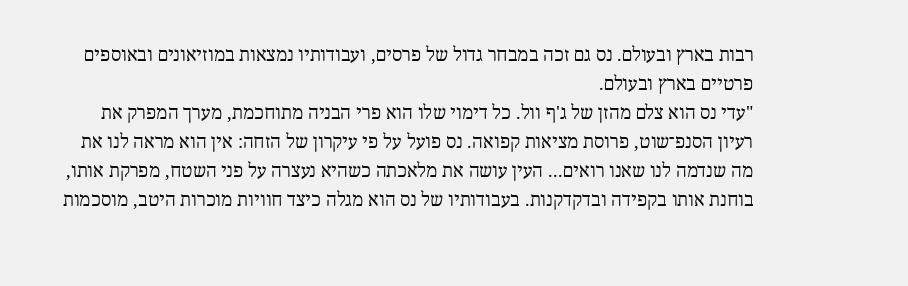רבות בארץ ובעולם. נס גם זכה במבחר גדול של פרסים, ועבודותיו נמצאות במוזיאונים ובאוספים פרטיים בארץ ובעולם.
"עדי נס הוא צלם מהזן של ג'ף וול. כל דימוי שלו הוא פרי הבניה מתוחכמת, מערך המפרק את רעיון הסנפ־שוט, פרוסת מציאות קפואה. נס פועל על פי עיקרון של הזחה: אין הוא מראה לנו את מה שנדמה לנו שאנו רואים... העין עושה את מלאכתה כשהיא נעצרה על פני השטח, מפרקת אותו, בוחנת אותו בקפידה ובדקדקנות. בעבודותיו של נס הוא מגלה כיצד חוויות מוכרות היטב, מוסכמות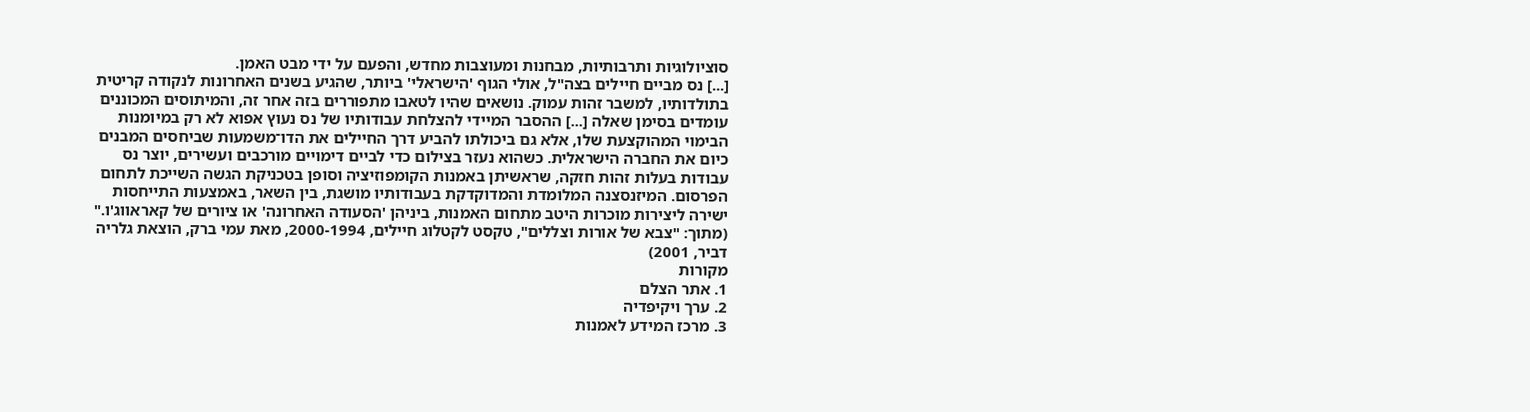סוציולוגיות ותרבותיות, מבחנות ומעוצבות מחדש, והפעם על ידי מבט האמן.
[...] נס מביים חיילים בצה"ל, אולי הגוף 'הישראלי' ביותר, שהגיע בשנים האחרונות לנקודה קריטית בתולדותיו, למשבר זהות עמוק. נושאים שהיו לטאבו מתפוררים בזה אחר זה, והמיתוסים המכוננים עומדים בסימן שאלה [...] ההסבר המיידי להצלחת עבודותיו של נס נעוץ אפוא לא רק במיומנות הבימוי המהוקצעת שלו, אלא גם ביכולתו להביע דרך החיילים את הדו־משמעות שביחסים המבנים כיום את החברה הישראלית. כשהוא נעזר בצילום כדי לביים דימויים מורכבים ועשירים, יוצר נס עבודות בעלות זהות חזקה, שראשיתן באמנות הקומפוזיציה וסופן בטכניקת הגשה השייכת לתחום הפרסום. המיזנסצנה המלומדת והמדוקדקת בעבודותיו מושגת, בין השאר, באמצעות התייחסות ישירה ליצירות מוכרות היטב מתחום האמנות, ביניהן 'הסעודה האחרונה' או ציורים של קאראווג'ו." (מתוך: "צבא של אורות וצללים", טקסט לקטלוג חיילים, 2000-1994, מאת עמי ברק, הוצאת גלריה דביר, 2001)
מקורות
1. אתר הצלם
2. ערך ויקיפדיה
3. מרכז המידע לאמנות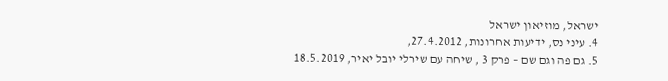ישראל, מוזיאון ישראל
4. עיני נס, ידיעות אחרונות, 27.4.2012,
5. גם פה וגם שם – פרק 3 , שיחה עם שירלי יובל יאיר, 18.5.2019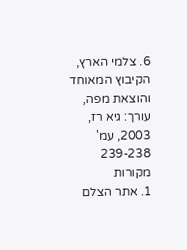6. צלמי הארץ, הקיבוץ המאוחד והוצאת מפה, עורך: גיא רז, 2003, עמ' 239-238
מקורות
1. אתר הצלם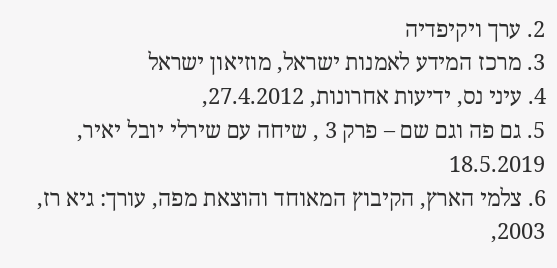2. ערך ויקיפדיה
3. מרכז המידע לאמנות ישראל, מוזיאון ישראל
4. עיני נס, ידיעות אחרונות, 27.4.2012,
5. גם פה וגם שם – פרק 3 , שיחה עם שירלי יובל יאיר, 18.5.2019
6. צלמי הארץ, הקיבוץ המאוחד והוצאת מפה, עורך: גיא רז, 2003,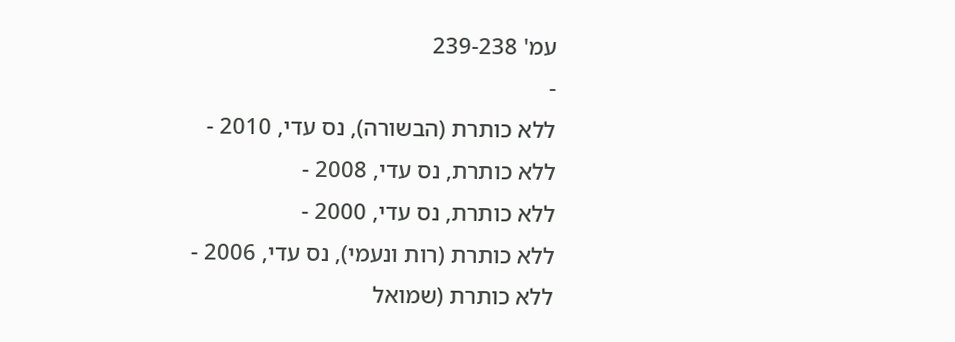עמ' 239-238
-
ללא כותרת (הבשורה), נס עדי, 2010 -
ללא כותרת, נס עדי, 2008 -
ללא כותרת, נס עדי, 2000 -
ללא כותרת (רות ונעמי), נס עדי, 2006 -
ללא כותרת (שמואל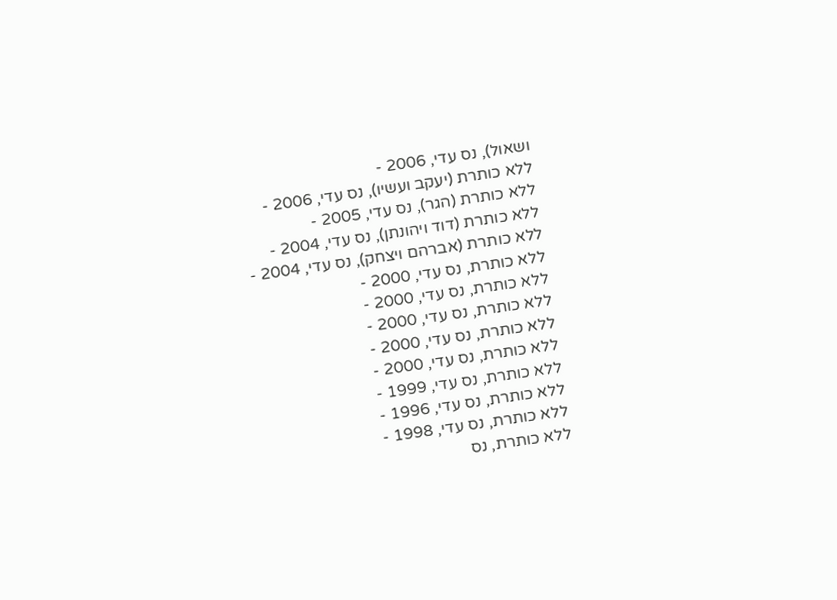ושאול), נס עדי, 2006 -
ללא כותרת (יעקב ועשיו), נס עדי, 2006 -
ללא כותרת (הגר), נס עדי, 2005 -
ללא כותרת (דוד ויהונתן), נס עדי, 2004 -
ללא כותרת (אברהם ויצחק), נס עדי, 2004 -
ללא כותרת, נס עדי, 2000 -
ללא כותרת, נס עדי, 2000 -
ללא כותרת, נס עדי, 2000 -
ללא כותרת, נס עדי, 2000 -
ללא כותרת, נס עדי, 2000 -
ללא כותרת, נס עדי, 1999 -
ללא כותרת, נס עדי, 1996 -
ללא כותרת, נס עדי, 1998 -
ללא כותרת, נס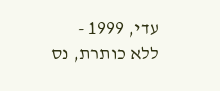עדי, 1999 -
ללא כותרת, נס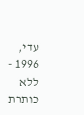עדי, 1996 -
ללא כותרת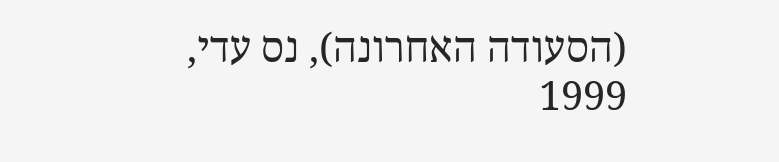(הסעודה האחרונה), נס עדי, 1999